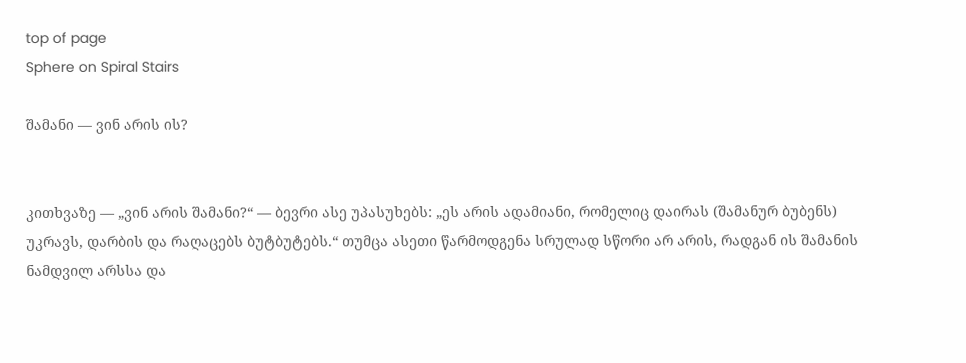top of page
Sphere on Spiral Stairs

შამანი — ვინ არის ის?


კითხვაზე — „ვინ არის შამანი?“ — ბევრი ასე უპასუხებს: „ეს არის ადამიანი, რომელიც დაირას (შამანურ ბუბენს) უკრავს, დარბის და რაღაცებს ბუტბუტებს.“ თუმცა ასეთი წარმოდგენა სრულად სწორი არ არის, რადგან ის შამანის ნამდვილ არსსა და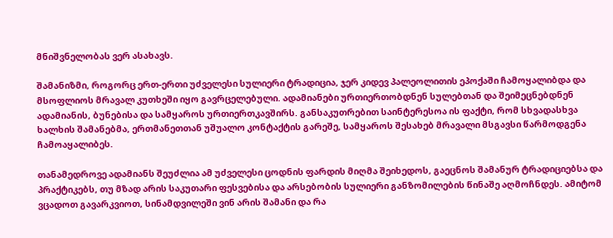მნიშვნელობას ვერ ასახავს.

შამანიზმი, როგორც ერთ-ერთი უძველესი სულიერი ტრადიცია, ჯერ კიდევ პალეოლითის ეპოქაში ჩამოყალიბდა და მსოფლიოს მრავალ კუთხეში იყო გავრცელებული. ადამიანები ურთიერთობდნენ სულებთან და შეიმეცნებდნენ ადამიანის, ბუნებისა და სამყაროს ურთიერთკავშირს. განსაკუთრებით საინტერესოა ის ფაქტი, რომ სხვადასხვა ხალხის შამანებმა, ერთმანეთთან უშუალო კონტაქტის გარეშე, სამყაროს შესახებ მრავალი მსგავსი წარმოდგენა ჩამოაყალიბეს.

თანამედროვე ადამიანს შეუძლია ამ უძველესი ცოდნის ფარდის მიღმა შეიხედოს, გაეცნოს შამანურ ტრადიციებსა და პრაქტიკებს, თუ მზად არის საკუთარი ფესვებისა და არსებობის სულიერი განზომილების წინაშე აღმოჩნდეს. ამიტომ ვცადოთ გავარკვიოთ, სინამდვილეში ვინ არის შამანი და რა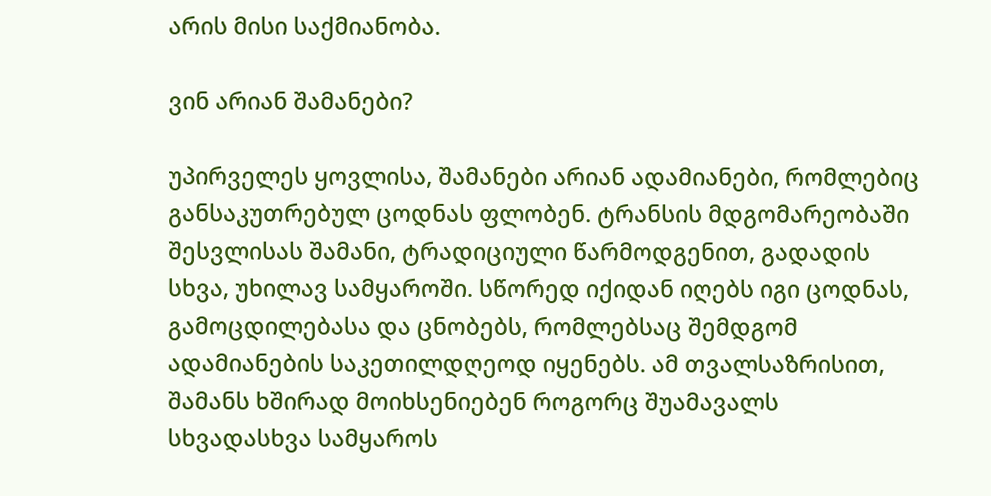არის მისი საქმიანობა.

ვინ არიან შამანები?

უპირველეს ყოვლისა, შამანები არიან ადამიანები, რომლებიც განსაკუთრებულ ცოდნას ფლობენ. ტრანსის მდგომარეობაში შესვლისას შამანი, ტრადიციული წარმოდგენით, გადადის სხვა, უხილავ სამყაროში. სწორედ იქიდან იღებს იგი ცოდნას, გამოცდილებასა და ცნობებს, რომლებსაც შემდგომ ადამიანების საკეთილდღეოდ იყენებს. ამ თვალსაზრისით, შამანს ხშირად მოიხსენიებენ როგორც შუამავალს სხვადასხვა სამყაროს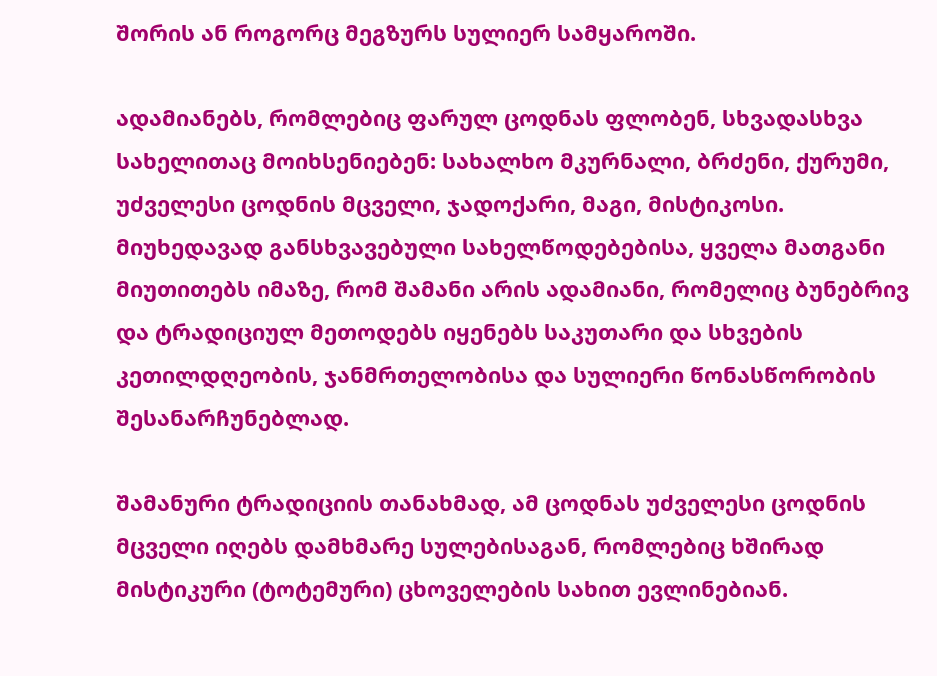შორის ან როგორც მეგზურს სულიერ სამყაროში.

ადამიანებს, რომლებიც ფარულ ცოდნას ფლობენ, სხვადასხვა სახელითაც მოიხსენიებენ: სახალხო მკურნალი, ბრძენი, ქურუმი, უძველესი ცოდნის მცველი, ჯადოქარი, მაგი, მისტიკოსი. მიუხედავად განსხვავებული სახელწოდებებისა, ყველა მათგანი მიუთითებს იმაზე, რომ შამანი არის ადამიანი, რომელიც ბუნებრივ და ტრადიციულ მეთოდებს იყენებს საკუთარი და სხვების კეთილდღეობის, ჯანმრთელობისა და სულიერი წონასწორობის შესანარჩუნებლად.

შამანური ტრადიციის თანახმად, ამ ცოდნას უძველესი ცოდნის მცველი იღებს დამხმარე სულებისაგან, რომლებიც ხშირად მისტიკური (ტოტემური) ცხოველების სახით ევლინებიან.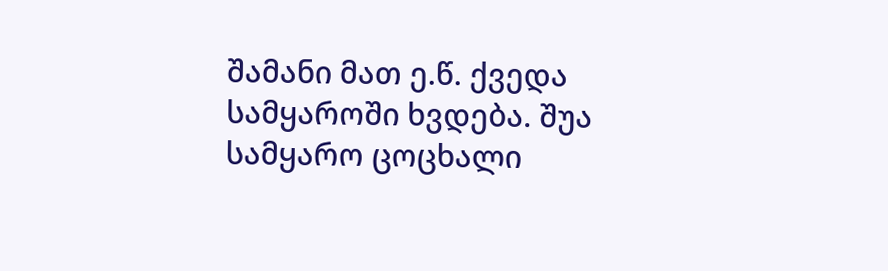შამანი მათ ე.წ. ქვედა სამყაროში ხვდება. შუა სამყარო ცოცხალი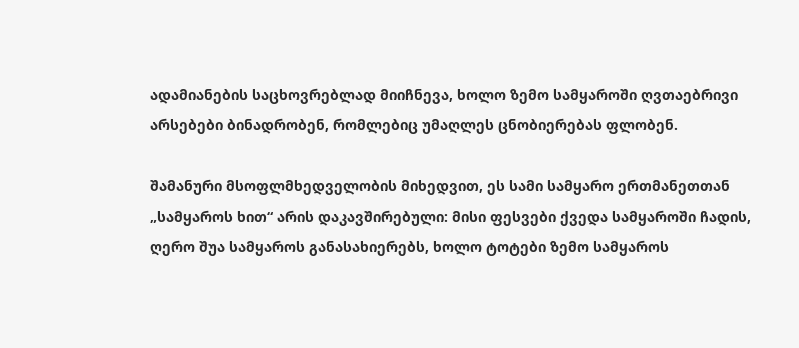ადამიანების საცხოვრებლად მიიჩნევა, ხოლო ზემო სამყაროში ღვთაებრივი არსებები ბინადრობენ, რომლებიც უმაღლეს ცნობიერებას ფლობენ.

შამანური მსოფლმხედველობის მიხედვით, ეს სამი სამყარო ერთმანეთთან „სამყაროს ხით“ არის დაკავშირებული: მისი ფესვები ქვედა სამყაროში ჩადის, ღერო შუა სამყაროს განასახიერებს, ხოლო ტოტები ზემო სამყაროს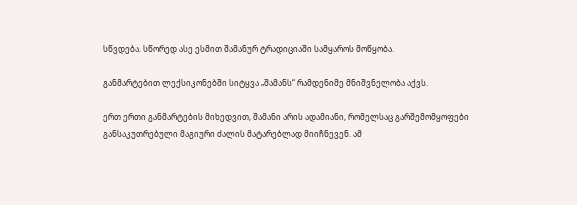სწვდება. სწორედ ასე ესმით შამანურ ტრადიციაში სამყაროს მოწყობა.

განმარტებით ლექსიკონებში სიტყვა „შამანს“ რამდენიმე მნიშვნელობა აქვს.

ერთ ერთი განმარტების მიხედვით, შამანი არის ადამიანი, რომელსაც გარშემომყოფები განსაკუთრებული მაგიური ძალის მატარებლად მიიჩნევენ. ამ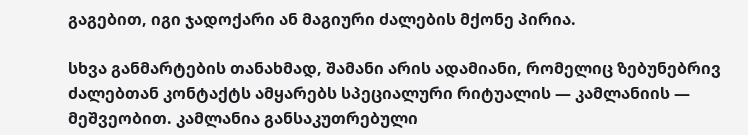გაგებით, იგი ჯადოქარი ან მაგიური ძალების მქონე პირია.

სხვა განმარტების თანახმად, შამანი არის ადამიანი, რომელიც ზებუნებრივ ძალებთან კონტაქტს ამყარებს სპეციალური რიტუალის — კამლანიის — მეშვეობით. კამლანია განსაკუთრებული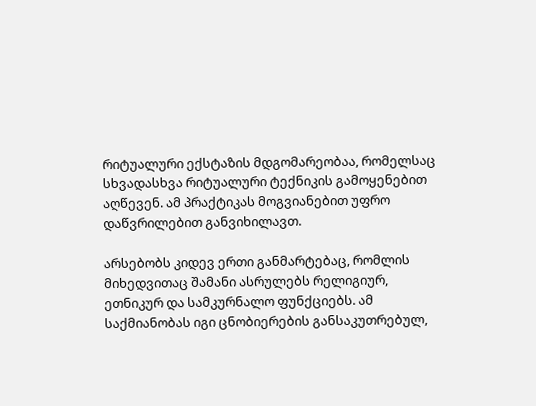რიტუალური ექსტაზის მდგომარეობაა, რომელსაც სხვადასხვა რიტუალური ტექნიკის გამოყენებით აღწევენ. ამ პრაქტიკას მოგვიანებით უფრო დაწვრილებით განვიხილავთ.

არსებობს კიდევ ერთი განმარტებაც, რომლის მიხედვითაც შამანი ასრულებს რელიგიურ, ეთნიკურ და სამკურნალო ფუნქციებს. ამ საქმიანობას იგი ცნობიერების განსაკუთრებულ,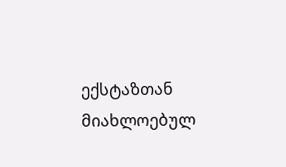ექსტაზთან მიახლოებულ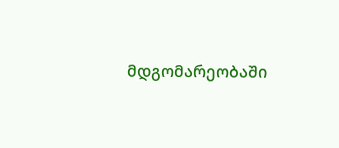მდგომარეობაში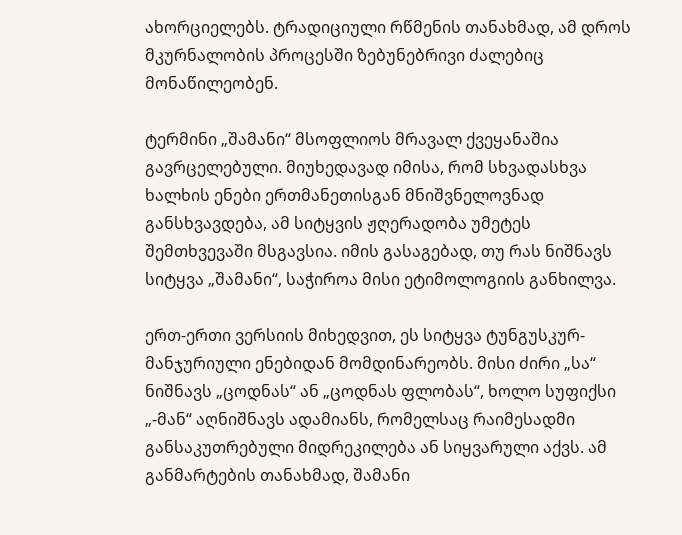ახორციელებს. ტრადიციული რწმენის თანახმად, ამ დროს მკურნალობის პროცესში ზებუნებრივი ძალებიც მონაწილეობენ.

ტერმინი „შამანი“ მსოფლიოს მრავალ ქვეყანაშია გავრცელებული. მიუხედავად იმისა, რომ სხვადასხვა ხალხის ენები ერთმანეთისგან მნიშვნელოვნად განსხვავდება, ამ სიტყვის ჟღერადობა უმეტეს შემთხვევაში მსგავსია. იმის გასაგებად, თუ რას ნიშნავს სიტყვა „შამანი“, საჭიროა მისი ეტიმოლოგიის განხილვა.

ერთ-ერთი ვერსიის მიხედვით, ეს სიტყვა ტუნგუსკურ-მანჯურიული ენებიდან მომდინარეობს. მისი ძირი „სა“ ნიშნავს „ცოდნას“ ან „ცოდნას ფლობას“, ხოლო სუფიქსი „-მან“ აღნიშნავს ადამიანს, რომელსაც რაიმესადმი განსაკუთრებული მიდრეკილება ან სიყვარული აქვს. ამ განმარტების თანახმად, შამანი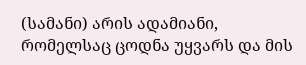(სამანი) არის ადამიანი, რომელსაც ცოდნა უყვარს და მის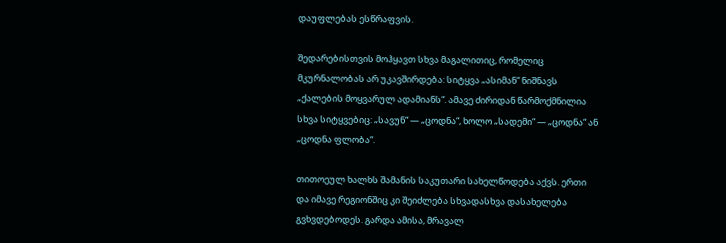დაუფლებას ესწრაფვის.

შედარებისთვის მოჰყავთ სხვა მაგალითიც, რომელიც მკურნალობას არ უკავშირდება: სიტყვა „ასიმან“ ნიშნავს „ქალების მოყვარულ ადამიანს“. ამავე ძირიდან წარმოქმნილია სხვა სიტყვებიც: „სავუნ“ — „ცოდნა“, ხოლო „სადემი“ — „ცოდნა“ ან „ცოდნა ფლობა“.

თითოეულ ხალხს შამანის საკუთარი სახელწოდება აქვს. ერთი და იმავე რეგიონშიც კი შეიძლება სხვადასხვა დასახელება გვხვდებოდეს. გარდა ამისა, მრავალ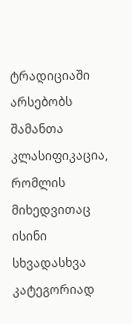ტრადიციაში არსებობს შამანთა კლასიფიკაცია, რომლის მიხედვითაც ისინი სხვადასხვა კატეგორიად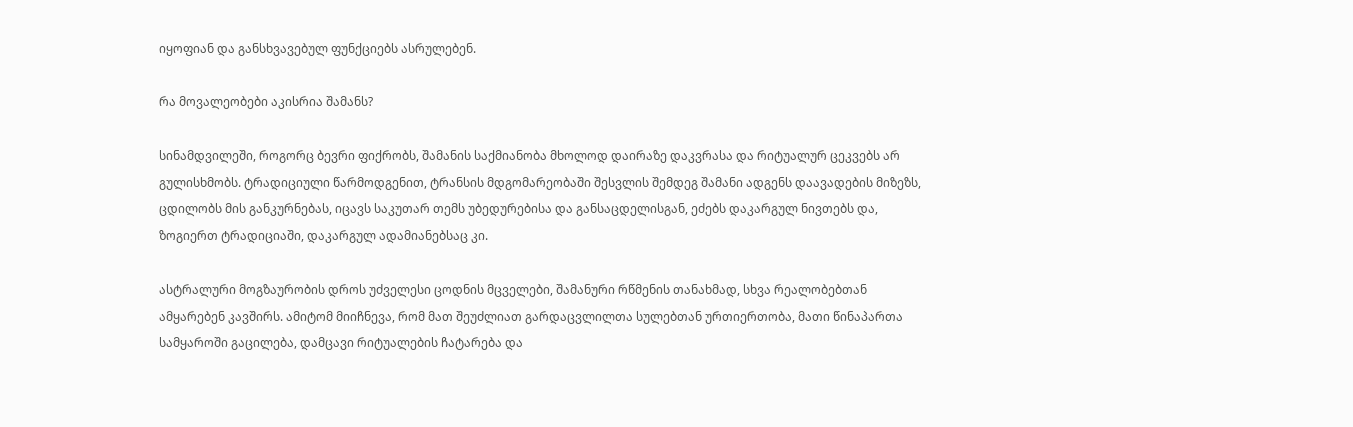იყოფიან და განსხვავებულ ფუნქციებს ასრულებენ.

რა მოვალეობები აკისრია შამანს?

სინამდვილეში, როგორც ბევრი ფიქრობს, შამანის საქმიანობა მხოლოდ დაირაზე დაკვრასა და რიტუალურ ცეკვებს არ გულისხმობს. ტრადიციული წარმოდგენით, ტრანსის მდგომარეობაში შესვლის შემდეგ შამანი ადგენს დაავადების მიზეზს, ცდილობს მის განკურნებას, იცავს საკუთარ თემს უბედურებისა და განსაცდელისგან, ეძებს დაკარგულ ნივთებს და, ზოგიერთ ტრადიციაში, დაკარგულ ადამიანებსაც კი.

ასტრალური მოგზაურობის დროს უძველესი ცოდნის მცველები, შამანური რწმენის თანახმად, სხვა რეალობებთან ამყარებენ კავშირს. ამიტომ მიიჩნევა, რომ მათ შეუძლიათ გარდაცვლილთა სულებთან ურთიერთობა, მათი წინაპართა სამყაროში გაცილება, დამცავი რიტუალების ჩატარება და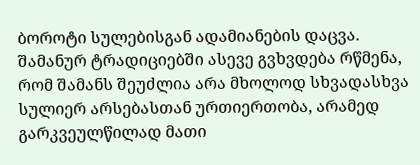ბოროტი სულებისგან ადამიანების დაცვა. შამანურ ტრადიციებში ასევე გვხვდება რწმენა, რომ შამანს შეუძლია არა მხოლოდ სხვადასხვა სულიერ არსებასთან ურთიერთობა, არამედ გარკვეულწილად მათი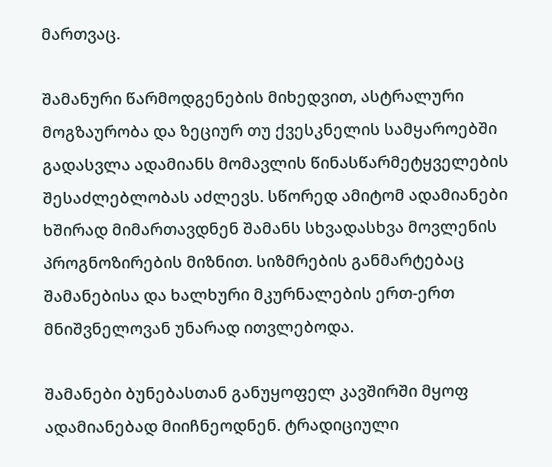მართვაც.

შამანური წარმოდგენების მიხედვით, ასტრალური მოგზაურობა და ზეციურ თუ ქვესკნელის სამყაროებში გადასვლა ადამიანს მომავლის წინასწარმეტყველების შესაძლებლობას აძლევს. სწორედ ამიტომ ადამიანები ხშირად მიმართავდნენ შამანს სხვადასხვა მოვლენის პროგნოზირების მიზნით. სიზმრების განმარტებაც შამანებისა და ხალხური მკურნალების ერთ-ერთ მნიშვნელოვან უნარად ითვლებოდა.

შამანები ბუნებასთან განუყოფელ კავშირში მყოფ ადამიანებად მიიჩნეოდნენ. ტრადიციული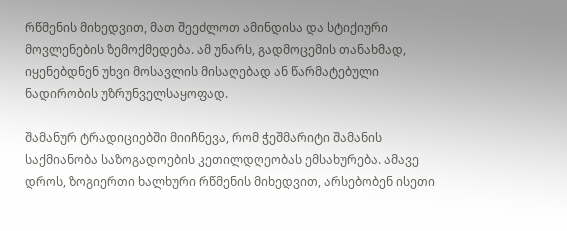რწმენის მიხედვით, მათ შეეძლოთ ამინდისა და სტიქიური მოვლენების ზემოქმედება. ამ უნარს, გადმოცემის თანახმად, იყენებდნენ უხვი მოსავლის მისაღებად ან წარმატებული ნადირობის უზრუნველსაყოფად.

შამანურ ტრადიციებში მიიჩნევა, რომ ჭეშმარიტი შამანის საქმიანობა საზოგადოების კეთილდღეობას ემსახურება. ამავე დროს, ზოგიერთი ხალხური რწმენის მიხედვით, არსებობენ ისეთი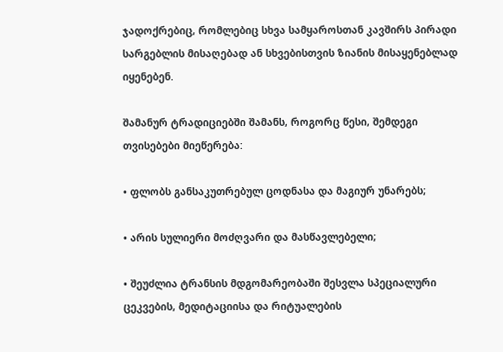ჯადოქრებიც, რომლებიც სხვა სამყაროსთან კავშირს პირადი სარგებლის მისაღებად ან სხვებისთვის ზიანის მისაყენებლად იყენებენ.

შამანურ ტრადიციებში შამანს, როგორც წესი, შემდეგი თვისებები მიეწერება:

• ფლობს განსაკუთრებულ ცოდნასა და მაგიურ უნარებს;

• არის სულიერი მოძღვარი და მასწავლებელი;

• შეუძლია ტრანსის მდგომარეობაში შესვლა სპეციალური ცეკვების, მედიტაციისა და რიტუალების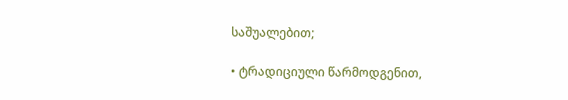საშუალებით;

• ტრადიციული წარმოდგენით,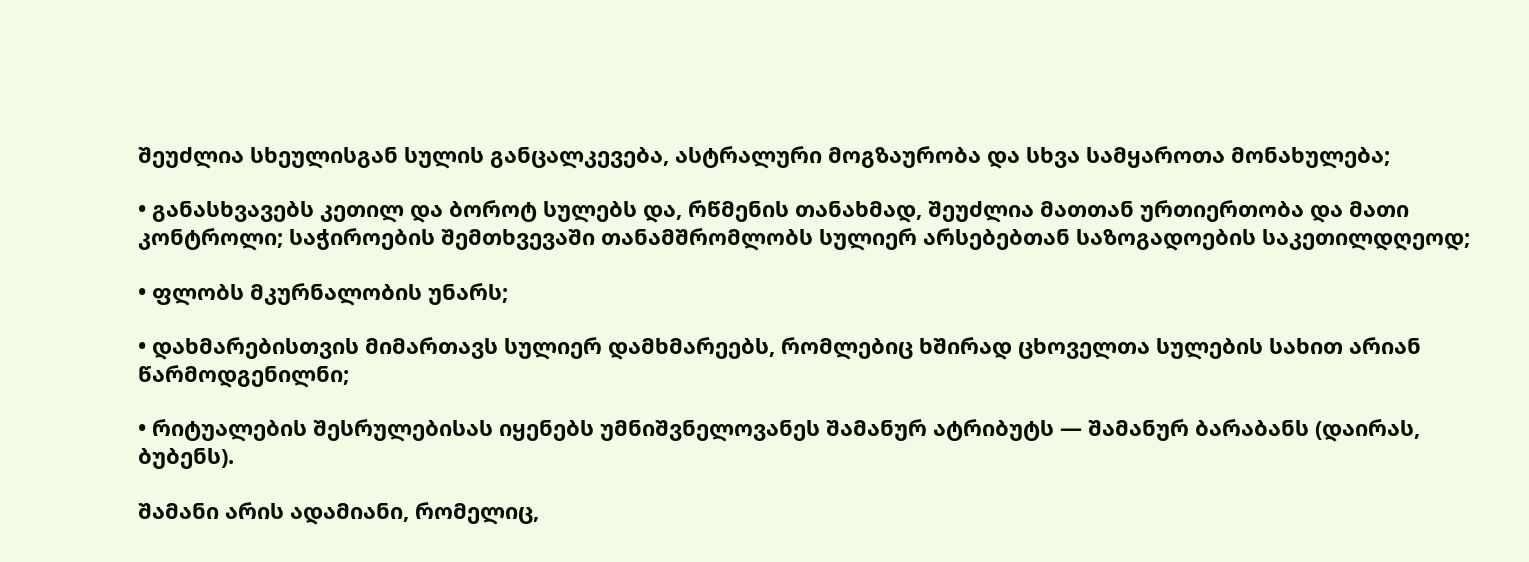შეუძლია სხეულისგან სულის განცალკევება, ასტრალური მოგზაურობა და სხვა სამყაროთა მონახულება;

• განასხვავებს კეთილ და ბოროტ სულებს და, რწმენის თანახმად, შეუძლია მათთან ურთიერთობა და მათი კონტროლი; საჭიროების შემთხვევაში თანამშრომლობს სულიერ არსებებთან საზოგადოების საკეთილდღეოდ;

• ფლობს მკურნალობის უნარს;

• დახმარებისთვის მიმართავს სულიერ დამხმარეებს, რომლებიც ხშირად ცხოველთა სულების სახით არიან წარმოდგენილნი;

• რიტუალების შესრულებისას იყენებს უმნიშვნელოვანეს შამანურ ატრიბუტს — შამანურ ბარაბანს (დაირას, ბუბენს).

შამანი არის ადამიანი, რომელიც,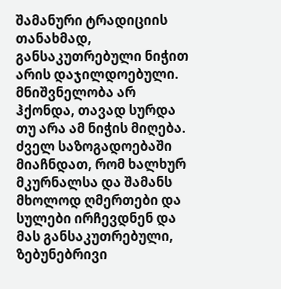შამანური ტრადიციის თანახმად, განსაკუთრებული ნიჭით არის დაჯილდოებული. მნიშვნელობა არ ჰქონდა, თავად სურდა თუ არა ამ ნიჭის მიღება. ძველ საზოგადოებაში მიაჩნდათ, რომ ხალხურ მკურნალსა და შამანს მხოლოდ ღმერთები და სულები ირჩევდნენ და მას განსაკუთრებული, ზებუნებრივი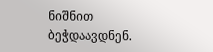ნიშნით ბეჭდაავდნენ.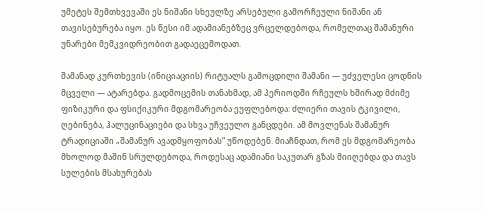უმეტეს შემთხვევაში ეს ნიშანი სხეულზე არსებული გამორჩეული ნიშანი ან თავისებურება იყო. ეს წესი იმ ადამიანებზეც ვრცელდებოდა, რომელთაც შამანური უნარები მემკვიდრეობით გადაეცემოდათ.

შამანად კურთხევის (ინიციაციის) რიტუალს გამოცდილი შამანი — უძველესი ცოდნის მცველი — ატარებდა. გადმოცემის თანახმად, ამ პერიოდში რჩეულს ხშირად მძიმე ფიზიკური და ფსიქიკური მდგომარეობა ეუფლებოდა: ძლიერი თავის ტკივილი, ღებინება, ჰალუცინაციები და სხვა უჩვეულო განცდები. ამ მოვლენას შამანურ ტრადიციაში „შამანურ ავადმყოფობას“ უწოდებენ. მიაჩნდათ, რომ ეს მდგომარეობა მხოლოდ მაშინ სრულდებოდა, როდესაც ადამიანი საკუთარ გზას მიიღებდა და თავს სულების მსახურებას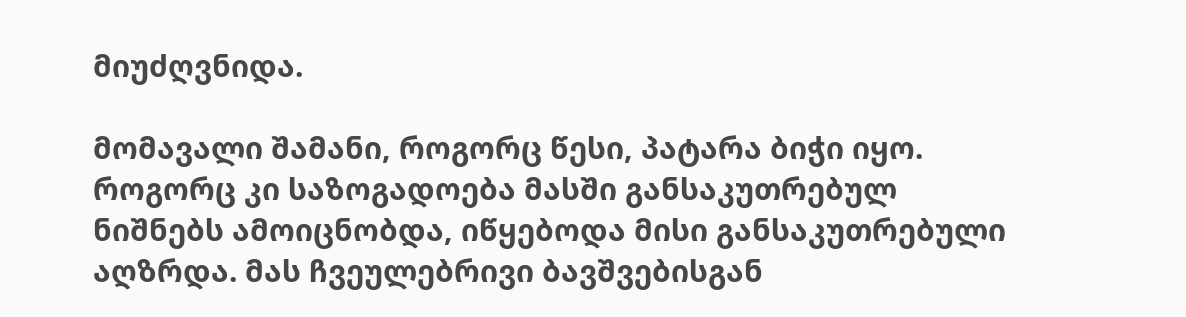მიუძღვნიდა.

მომავალი შამანი, როგორც წესი, პატარა ბიჭი იყო. როგორც კი საზოგადოება მასში განსაკუთრებულ ნიშნებს ამოიცნობდა, იწყებოდა მისი განსაკუთრებული აღზრდა. მას ჩვეულებრივი ბავშვებისგან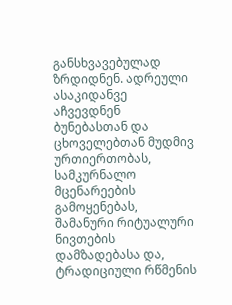განსხვავებულად ზრდიდნენ. ადრეული ასაკიდანვე აჩვევდნენ ბუნებასთან და ცხოველებთან მუდმივ ურთიერთობას, სამკურნალო მცენარეების გამოყენებას, შამანური რიტუალური ნივთების დამზადებასა და, ტრადიციული რწმენის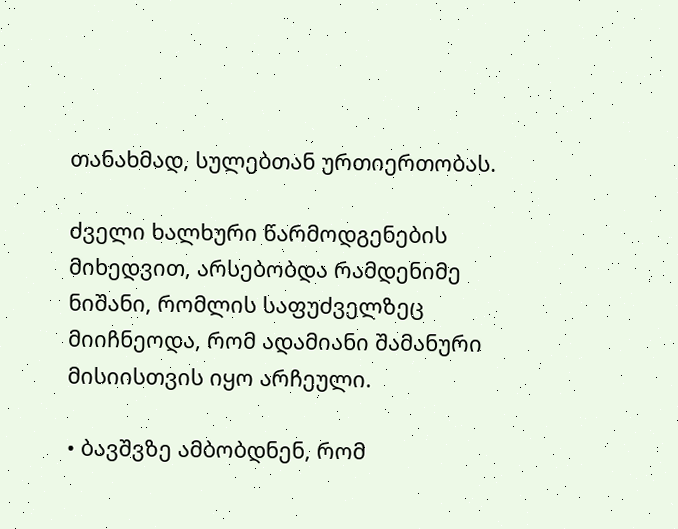თანახმად, სულებთან ურთიერთობას.

ძველი ხალხური წარმოდგენების მიხედვით, არსებობდა რამდენიმე ნიშანი, რომლის საფუძველზეც მიიჩნეოდა, რომ ადამიანი შამანური მისიისთვის იყო არჩეული.

• ბავშვზე ამბობდნენ, რომ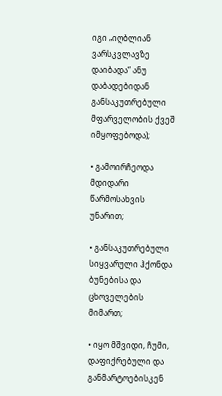იგი „იღბლიან ვარსკვლავზე დაიბადა“ ანუ დაბადებიდან განსაკუთრებული მფარველობის ქვეშ იმყოფებოდა);

• გამოირჩეოდა მდიდარი წარმოსახვის უნარით;

• განსაკუთრებული სიყვარული ჰქონდა ბუნებისა და ცხოველების მიმართ;

• იყო მშვიდი, ჩუმი, დაფიქრებული და განმარტოებისკენ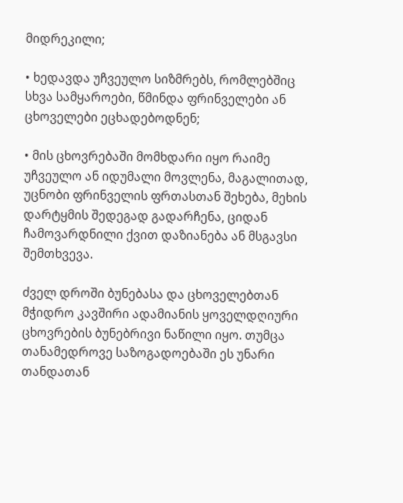მიდრეკილი;

• ხედავდა უჩვეულო სიზმრებს, რომლებშიც სხვა სამყაროები, წმინდა ფრინველები ან ცხოველები ეცხადებოდნენ;

• მის ცხოვრებაში მომხდარი იყო რაიმე უჩვეულო ან იდუმალი მოვლენა, მაგალითად, უცნობი ფრინველის ფრთასთან შეხება, მეხის დარტყმის შედეგად გადარჩენა, ციდან ჩამოვარდნილი ქვით დაზიანება ან მსგავსი შემთხვევა.

ძველ დროში ბუნებასა და ცხოველებთან მჭიდრო კავშირი ადამიანის ყოველდღიური ცხოვრების ბუნებრივი ნაწილი იყო. თუმცა თანამედროვე საზოგადოებაში ეს უნარი თანდათან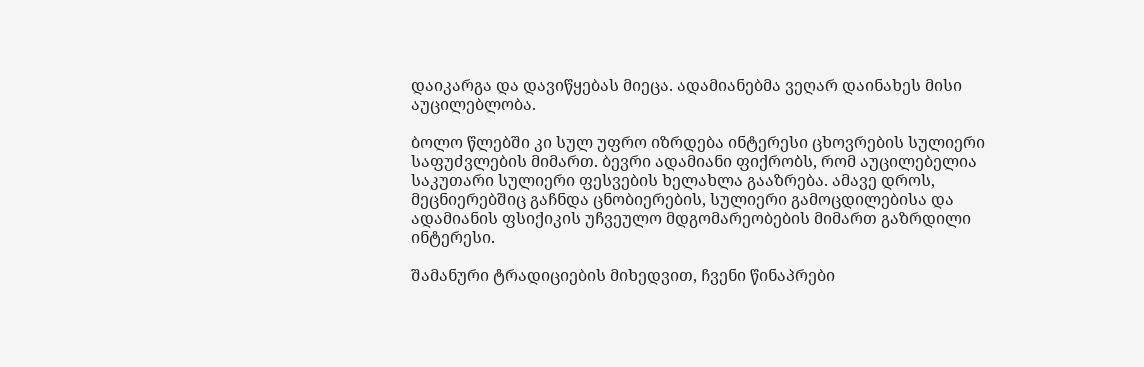დაიკარგა და დავიწყებას მიეცა. ადამიანებმა ვეღარ დაინახეს მისი აუცილებლობა.

ბოლო წლებში კი სულ უფრო იზრდება ინტერესი ცხოვრების სულიერი საფუძვლების მიმართ. ბევრი ადამიანი ფიქრობს, რომ აუცილებელია საკუთარი სულიერი ფესვების ხელახლა გააზრება. ამავე დროს, მეცნიერებშიც გაჩნდა ცნობიერების, სულიერი გამოცდილებისა და ადამიანის ფსიქიკის უჩვეულო მდგომარეობების მიმართ გაზრდილი ინტერესი.

შამანური ტრადიციების მიხედვით, ჩვენი წინაპრები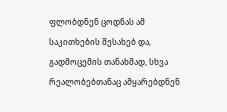ფლობდნენ ცოდნას ამ საკითხების შესახებ და, გადმოცემის თანახმად, სხვა რეალობებთანაც ამყარებდნენ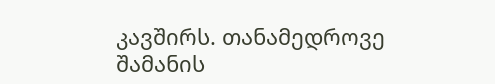კავშირს. თანამედროვე შამანის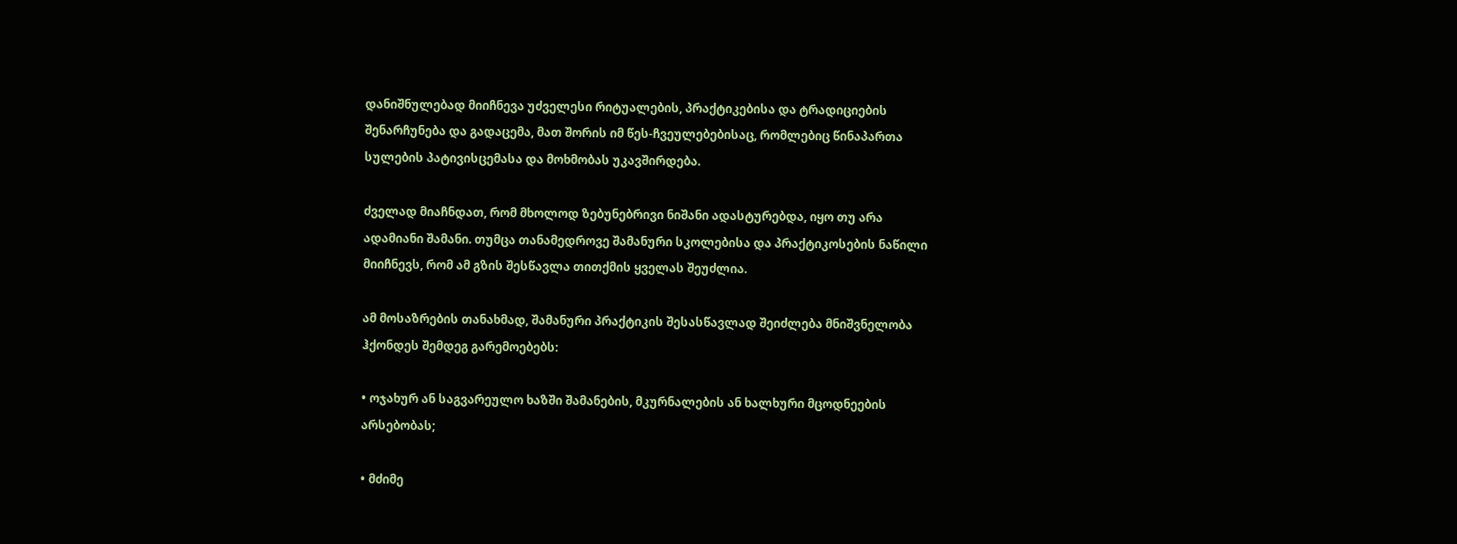დანიშნულებად მიიჩნევა უძველესი რიტუალების, პრაქტიკებისა და ტრადიციების შენარჩუნება და გადაცემა, მათ შორის იმ წეს-ჩვეულებებისაც, რომლებიც წინაპართა სულების პატივისცემასა და მოხმობას უკავშირდება.

ძველად მიაჩნდათ, რომ მხოლოდ ზებუნებრივი ნიშანი ადასტურებდა, იყო თუ არა ადამიანი შამანი. თუმცა თანამედროვე შამანური სკოლებისა და პრაქტიკოსების ნაწილი მიიჩნევს, რომ ამ გზის შესწავლა თითქმის ყველას შეუძლია.

ამ მოსაზრების თანახმად, შამანური პრაქტიკის შესასწავლად შეიძლება მნიშვნელობა ჰქონდეს შემდეგ გარემოებებს:

• ოჯახურ ან საგვარეულო ხაზში შამანების, მკურნალების ან ხალხური მცოდნეების არსებობას;

• მძიმე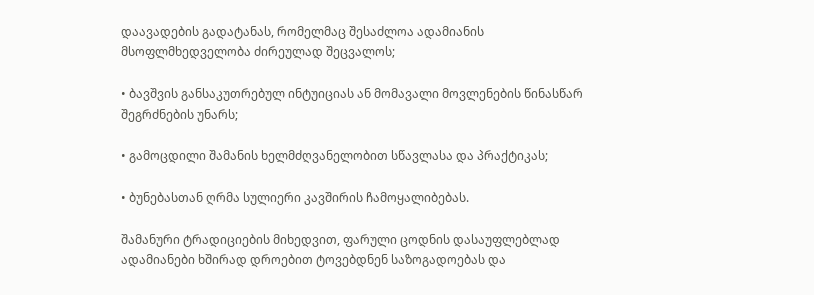დაავადების გადატანას, რომელმაც შესაძლოა ადამიანის მსოფლმხედველობა ძირეულად შეცვალოს;

• ბავშვის განსაკუთრებულ ინტუიციას ან მომავალი მოვლენების წინასწარ შეგრძნების უნარს;

• გამოცდილი შამანის ხელმძღვანელობით სწავლასა და პრაქტიკას;

• ბუნებასთან ღრმა სულიერი კავშირის ჩამოყალიბებას.

შამანური ტრადიციების მიხედვით, ფარული ცოდნის დასაუფლებლად ადამიანები ხშირად დროებით ტოვებდნენ საზოგადოებას და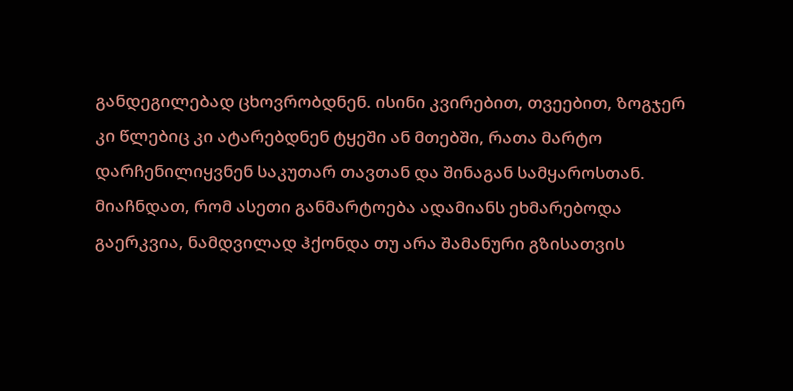განდეგილებად ცხოვრობდნენ. ისინი კვირებით, თვეებით, ზოგჯერ კი წლებიც კი ატარებდნენ ტყეში ან მთებში, რათა მარტო დარჩენილიყვნენ საკუთარ თავთან და შინაგან სამყაროსთან. მიაჩნდათ, რომ ასეთი განმარტოება ადამიანს ეხმარებოდა გაერკვია, ნამდვილად ჰქონდა თუ არა შამანური გზისათვის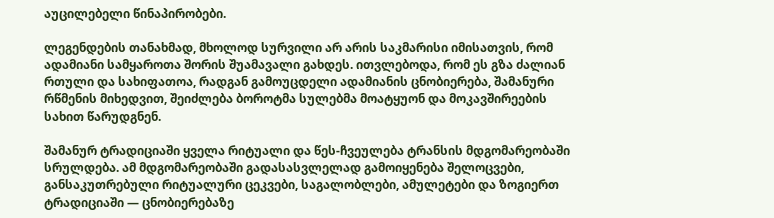აუცილებელი წინაპირობები.

ლეგენდების თანახმად, მხოლოდ სურვილი არ არის საკმარისი იმისათვის, რომ ადამიანი სამყაროთა შორის შუამავალი გახდეს. ითვლებოდა, რომ ეს გზა ძალიან რთული და სახიფათოა, რადგან გამოუცდელი ადამიანის ცნობიერება, შამანური რწმენის მიხედვით, შეიძლება ბოროტმა სულებმა მოატყუონ და მოკავშირეების სახით წარუდგნენ.

შამანურ ტრადიციაში ყველა რიტუალი და წეს-ჩვეულება ტრანსის მდგომარეობაში სრულდება. ამ მდგომარეობაში გადასასვლელად გამოიყენება შელოცვები, განსაკუთრებული რიტუალური ცეკვები, საგალობლები, ამულეტები და ზოგიერთ ტრადიციაში — ცნობიერებაზე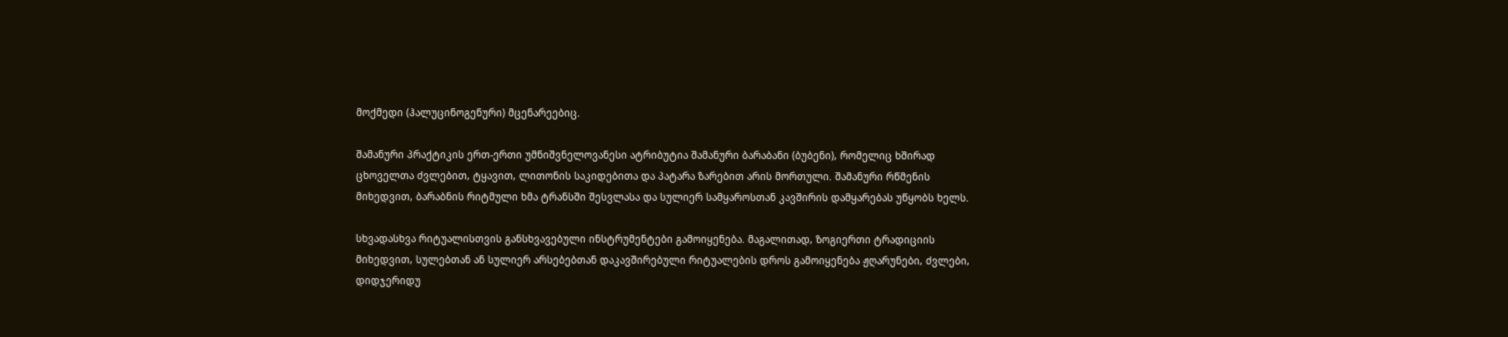მოქმედი (ჰალუცინოგენური) მცენარეებიც.

შამანური პრაქტიკის ერთ-ერთი უმნიშვნელოვანესი ატრიბუტია შამანური ბარაბანი (ბუბენი), რომელიც ხშირად ცხოველთა ძვლებით, ტყავით, ლითონის საკიდებითა და პატარა ზარებით არის მორთული. შამანური რწმენის მიხედვით, ბარაბნის რიტმული ხმა ტრანსში შესვლასა და სულიერ სამყაროსთან კავშირის დამყარებას უწყობს ხელს.

სხვადასხვა რიტუალისთვის განსხვავებული ინსტრუმენტები გამოიყენება. მაგალითად, ზოგიერთი ტრადიციის მიხედვით, სულებთან ან სულიერ არსებებთან დაკავშირებული რიტუალების დროს გამოიყენება ჟღარუნები, ძვლები, დიდჯერიდუ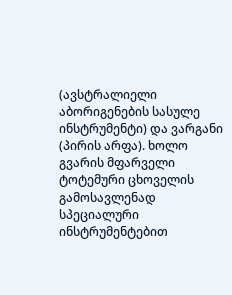(ავსტრალიელი აბორიგენების სასულე ინსტრუმენტი) და ვარგანი (პირის არფა). ხოლო გვარის მფარველი ტოტემური ცხოველის გამოსავლენად სპეციალური ინსტრუმენტებით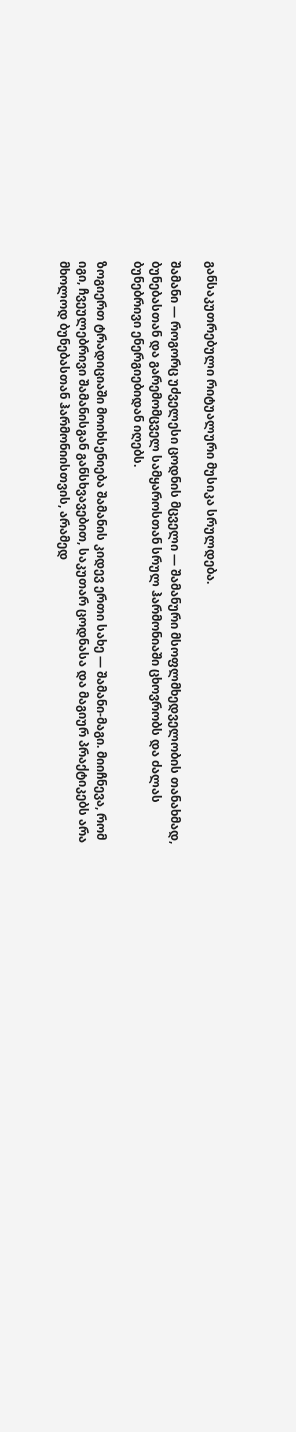განსაკუთრებული რიტუალური მუსიკა სრულდება.

შამანი — როგორც უძველესი ცოდნის მცველი — შამანური მსოფლმხედველობის თანახმად, ბუნებასთან და გარემომცველ სამყაროსთან სრულ ჰარმონიაში ცხოვრობს და ძალას ბუნებრივი ენერგიებიდან იღებს.

ზოგიერთ ტრადიციაში მოიხსენიება შამანის კიდევ ერთი სახე — შამანი-მაგი. მიიჩნევა, რომ იგი, ჩვეულებრივი შამანისგან განსხვავებით, საკუთარ ცოდნასა და მაგიურ პრაქტიკებს არა მხოლოდ ბუნებასთან ჰარმონიისთვის, არამედ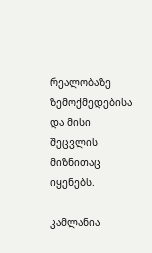რეალობაზე ზემოქმედებისა და მისი შეცვლის მიზნითაც იყენებს.

კამლანია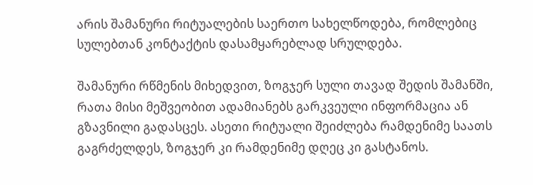არის შამანური რიტუალების საერთო სახელწოდება, რომლებიც სულებთან კონტაქტის დასამყარებლად სრულდება.

შამანური რწმენის მიხედვით, ზოგჯერ სული თავად შედის შამანში, რათა მისი მეშვეობით ადამიანებს გარკვეული ინფორმაცია ან გზავნილი გადასცეს. ასეთი რიტუალი შეიძლება რამდენიმე საათს გაგრძელდეს, ზოგჯერ კი რამდენიმე დღეც კი გასტანოს.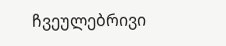ჩვეულებრივი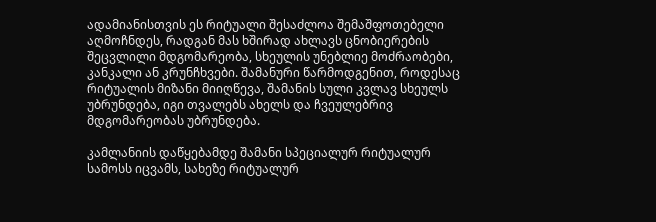ადამიანისთვის ეს რიტუალი შესაძლოა შემაშფოთებელი აღმოჩნდეს, რადგან მას ხშირად ახლავს ცნობიერების შეცვლილი მდგომარეობა, სხეულის უნებლიე მოძრაობები, კანკალი ან კრუნჩხვები. შამანური წარმოდგენით, როდესაც რიტუალის მიზანი მიიღწევა, შამანის სული კვლავ სხეულს უბრუნდება, იგი თვალებს ახელს და ჩვეულებრივ მდგომარეობას უბრუნდება.

კამლანიის დაწყებამდე შამანი სპეციალურ რიტუალურ სამოსს იცვამს, სახეზე რიტუალურ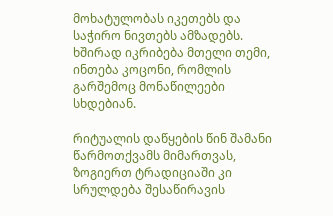მოხატულობას იკეთებს და საჭირო ნივთებს ამზადებს. ხშირად იკრიბება მთელი თემი, ინთება კოცონი, რომლის გარშემოც მონაწილეები სხდებიან.

რიტუალის დაწყების წინ შამანი წარმოთქვამს მიმართვას, ზოგიერთ ტრადიციაში კი სრულდება შესაწირავის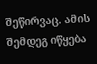შეწირვაც. ამის შემდეგ იწყება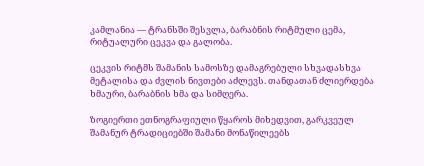კამლანია — ტრანსში შესვლა, ბარაბნის რიტმული ცემა, რიტუალური ცეკვა და გალობა.

ცეკვის რიტმს შამანის სამოსზე დამაგრებული სხვადასხვა მეტალისა და ძვლის ნივთები აძლევს. თანდათან ძლიერდება ხმაური, ბარაბნის ხმა და სიმღერა.

ზოგიერთი ეთნოგრაფიული წყაროს მიხედვით, გარკვეულ შამანურ ტრადიციებში შამანი მონაწილეებს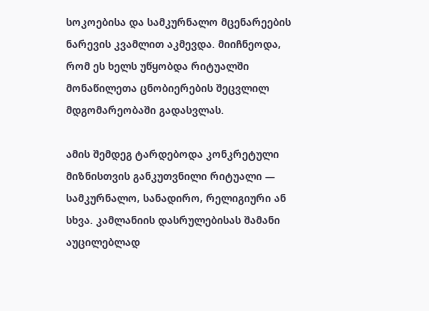სოკოებისა და სამკურნალო მცენარეების ნარევის კვამლით აკმევდა. მიიჩნეოდა, რომ ეს ხელს უწყობდა რიტუალში მონაწილეთა ცნობიერების შეცვლილ მდგომარეობაში გადასვლას.

ამის შემდეგ ტარდებოდა კონკრეტული მიზნისთვის განკუთვნილი რიტუალი — სამკურნალო, სანადირო, რელიგიური ან სხვა. კამლანიის დასრულებისას შამანი აუცილებლად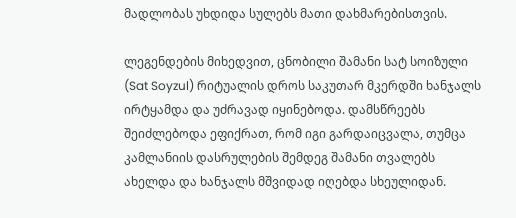მადლობას უხდიდა სულებს მათი დახმარებისთვის.

ლეგენდების მიხედვით, ცნობილი შამანი სატ სოიზული (Sat Soyzul) რიტუალის დროს საკუთარ მკერდში ხანჯალს ირტყამდა და უძრავად იყინებოდა. დამსწრეებს შეიძლებოდა ეფიქრათ, რომ იგი გარდაიცვალა, თუმცა კამლანიის დასრულების შემდეგ შამანი თვალებს ახელდა და ხანჯალს მშვიდად იღებდა სხეულიდან.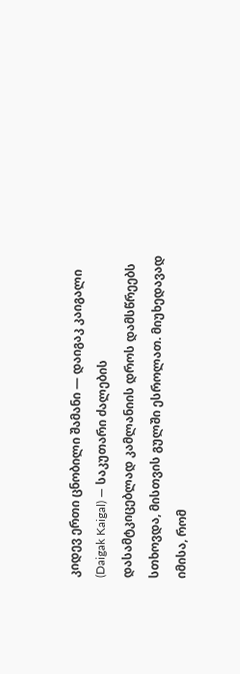კიდევ ერთი ცნობილი შამანი — დაიგაკ კაიგალი (Daigak Kaigal) — საკუთარი ძალების დასამტკიცებლად კამლანიის დროს დამსწრეებს სთხოვდა, მისთვის გულში ესროლათ. მიუხედავად იმისა, რომ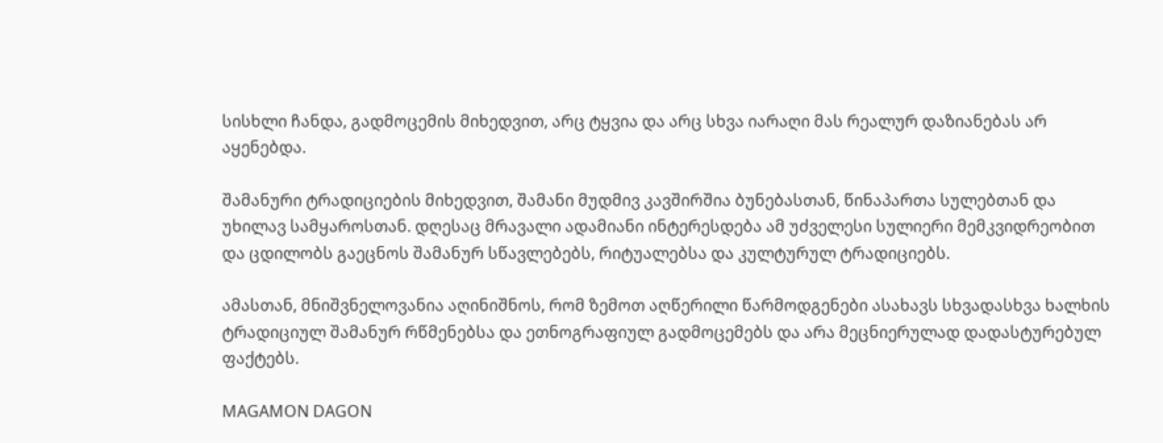სისხლი ჩანდა, გადმოცემის მიხედვით, არც ტყვია და არც სხვა იარაღი მას რეალურ დაზიანებას არ აყენებდა.

შამანური ტრადიციების მიხედვით, შამანი მუდმივ კავშირშია ბუნებასთან, წინაპართა სულებთან და უხილავ სამყაროსთან. დღესაც მრავალი ადამიანი ინტერესდება ამ უძველესი სულიერი მემკვიდრეობით და ცდილობს გაეცნოს შამანურ სწავლებებს, რიტუალებსა და კულტურულ ტრადიციებს.

ამასთან, მნიშვნელოვანია აღინიშნოს, რომ ზემოთ აღწერილი წარმოდგენები ასახავს სხვადასხვა ხალხის ტრადიციულ შამანურ რწმენებსა და ეთნოგრაფიულ გადმოცემებს და არა მეცნიერულად დადასტურებულ ფაქტებს.

MAGAMON DAGON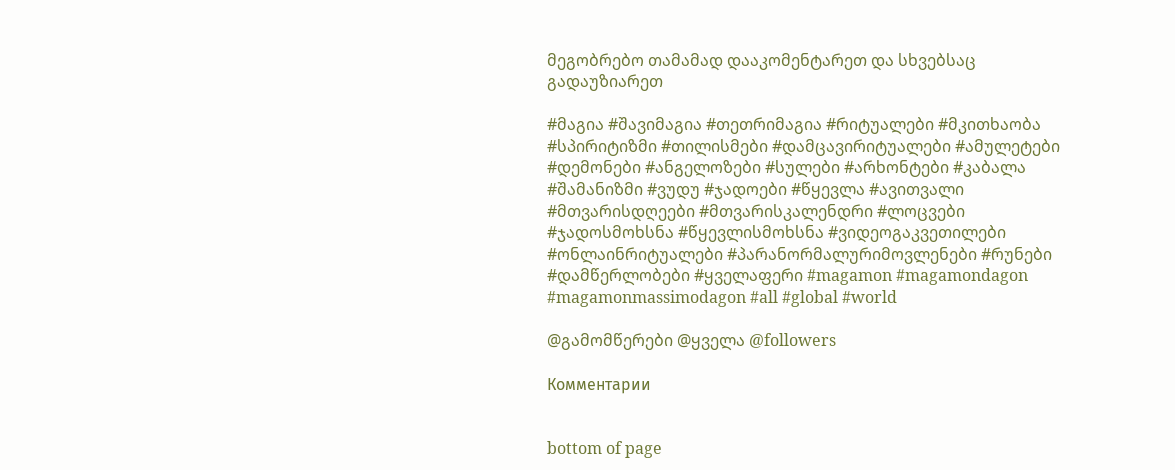მეგობრებო თამამად დააკომენტარეთ და სხვებსაც გადაუზიარეთ

#მაგია #შავიმაგია #თეთრიმაგია #რიტუალები #მკითხაობა #სპირიტიზმი #თილისმები #დამცავირიტუალები #ამულეტები #დემონები #ანგელოზები #სულები #არხონტები #კაბალა #შამანიზმი #ვუდუ #ჯადოები #წყევლა #ავითვალი #მთვარისდღეები #მთვარისკალენდრი #ლოცვები #ჯადოსმოხსნა #წყევლისმოხსნა #ვიდეოგაკვეთილები #ონლაინრიტუალები #პარანორმალურიმოვლენები #რუნები #დამწერლობები #ყველაფერი #magamon #magamondagon #magamonmassimodagon #all #global #world

@გამომწერები @ყველა @followers

Комментарии


bottom of page